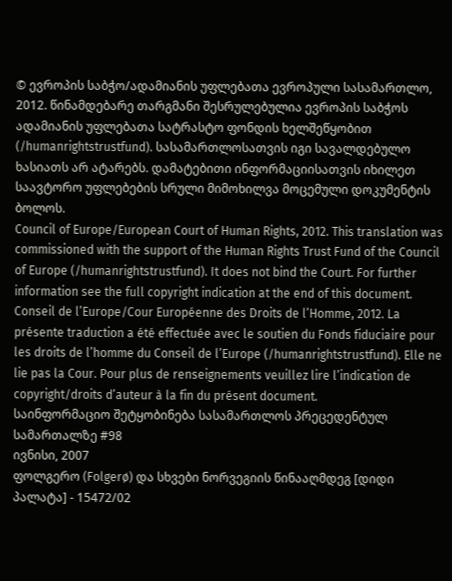© ევროპის საბჭო/ადამიანის უფლებათა ევროპული სასამართლო, 2012. წინამდებარე თარგმანი შესრულებულია ევროპის საბჭოს ადამიანის უფლებათა სატრასტო ფონდის ხელშეწყობით (/humanrightstrustfund). სასამართლოსათვის იგი სავალდებულო ხასიათს არ ატარებს. დამატებითი ინფორმაციისათვის იხილეთ საავტორო უფლებების სრული მიმოხილვა მოცემული დოკუმენტის ბოლოს.
Council of Europe/European Court of Human Rights, 2012. This translation was commissioned with the support of the Human Rights Trust Fund of the Council of Europe (/humanrightstrustfund). It does not bind the Court. For further information see the full copyright indication at the end of this document.
Conseil de l’Europe/Cour Européenne des Droits de l’Homme, 2012. La présente traduction a été effectuée avec le soutien du Fonds fiduciaire pour les droits de l’homme du Conseil de l’Europe (/humanrightstrustfund). Elle ne lie pas la Cour. Pour plus de renseignements veuillez lire l’indication de copyright/droits d’auteur à la fin du présent document.
საინფორმაციო შეტყობინება სასამართლოს პრეცედენტულ სამართალზე #98
ივნისი, 2007
ფოლგერო (Folgerø) და სხვები ნორვეგიის წინააღმდეგ [დიდი პალატა] - 15472/02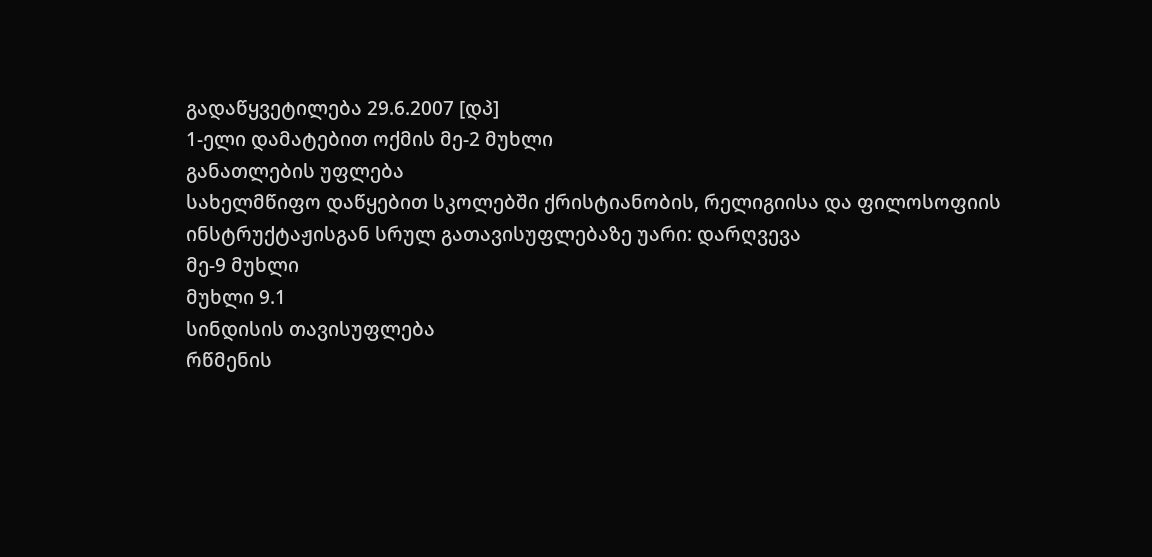გადაწყვეტილება 29.6.2007 [დპ]
1-ელი დამატებით ოქმის მე-2 მუხლი
განათლების უფლება
სახელმწიფო დაწყებით სკოლებში ქრისტიანობის, რელიგიისა და ფილოსოფიის ინსტრუქტაჟისგან სრულ გათავისუფლებაზე უარი: დარღვევა
მე-9 მუხლი
მუხლი 9.1
სინდისის თავისუფლება
რწმენის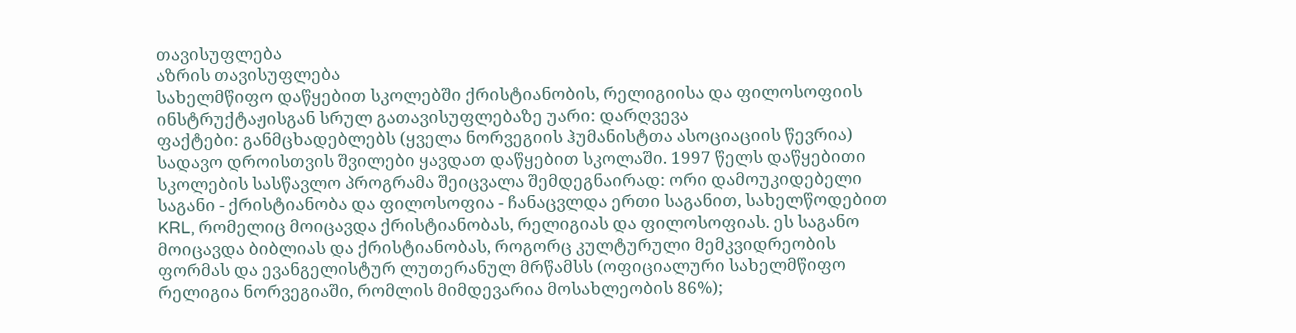თავისუფლება
აზრის თავისუფლება
სახელმწიფო დაწყებით სკოლებში ქრისტიანობის, რელიგიისა და ფილოსოფიის ინსტრუქტაჟისგან სრულ გათავისუფლებაზე უარი: დარღვევა
ფაქტები: განმცხადებლებს (ყველა ნორვეგიის ჰუმანისტთა ასოციაციის წევრია) სადავო დროისთვის შვილები ყავდათ დაწყებით სკოლაში. 1997 წელს დაწყებითი სკოლების სასწავლო პროგრამა შეიცვალა შემდეგნაირად: ორი დამოუკიდებელი საგანი - ქრისტიანობა და ფილოსოფია - ჩანაცვლდა ერთი საგანით, სახელწოდებით KRL, რომელიც მოიცავდა ქრისტიანობას, რელიგიას და ფილოსოფიას. ეს საგანო მოიცავდა ბიბლიას და ქრისტიანობას, როგორც კულტურული მემკვიდრეობის ფორმას და ევანგელისტურ ლუთერანულ მრწამსს (ოფიციალური სახელმწიფო რელიგია ნორვეგიაში, რომლის მიმდევარია მოსახლეობის 86%);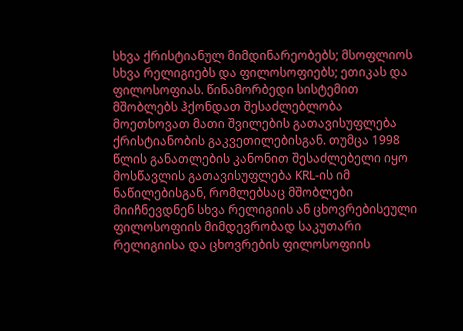სხვა ქრისტიანულ მიმდინარეობებს; მსოფლიოს სხვა რელიგიებს და ფილოსოფიებს; ეთიკას და ფილოსოფიას. წინამორბედი სისტემით მშობლებს ჰქონდათ შესაძლებლობა მოეთხოვათ მათი შვილების გათავისუფლება ქრისტიანობის გაკვეთილებისგან. თუმცა 1998 წლის განათლების კანონით შესაძლებელი იყო მოსწავლის გათავისუფლება KRL-ის იმ ნაწილებისგან, რომლებსაც მშობლები მიიჩნევდნენ სხვა რელიგიის ან ცხოვრებისეული ფილოსოფიის მიმდევრობად საკუთარი რელიგიისა და ცხოვრების ფილოსოფიის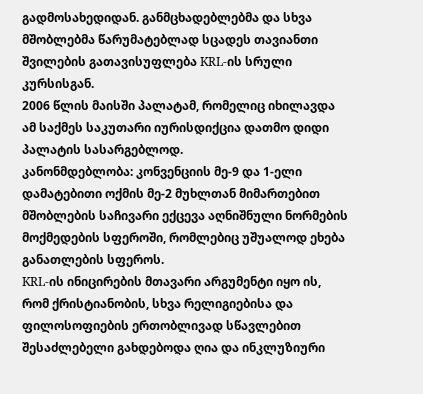გადმოსახედიდან. განმცხადებლებმა და სხვა მშობლებმა წარუმატებლად სცადეს თავიანთი შვილების გათავისუფლება KRL-ის სრული კურსისგან.
2006 წლის მაისში პალატამ, რომელიც იხილავდა ამ საქმეს საკუთარი იურისდიქცია დათმო დიდი პალატის სასარგებლოდ.
კანონმდებლობა: კონვენციის მე-9 და 1-ელი დამატებითი ოქმის მე-2 მუხლთან მიმართებით მშობლების საჩივარი ექცევა აღნიშნული ნორმების მოქმედების სფეროში, რომლებიც უშუალოდ ეხება განათლების სფეროს.
KRL-ის ინიცირების მთავარი არგუმენტი იყო ის, რომ ქრისტიანობის, სხვა რელიგიებისა და ფილოსოფიების ერთობლივად სწავლებით შესაძლებელი გახდებოდა ღია და ინკლუზიური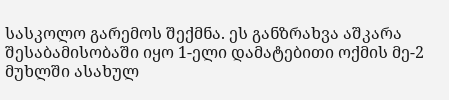სასკოლო გარემოს შექმნა. ეს განზრახვა აშკარა შესაბამისობაში იყო 1-ელი დამატებითი ოქმის მე-2 მუხლში ასახულ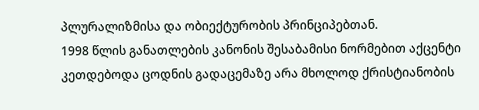პლურალიზმისა და ობიექტურობის პრინციპებთან.
1998 წლის განათლების კანონის შესაბამისი ნორმებით აქცენტი კეთდებოდა ცოდნის გადაცემაზე არა მხოლოდ ქრისტიანობის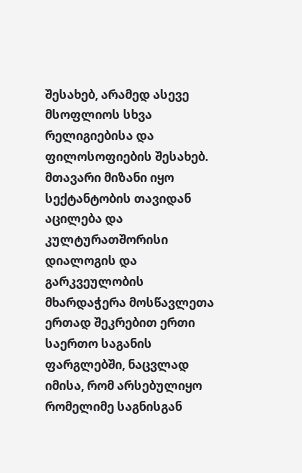შესახებ, არამედ ასევე მსოფლიოს სხვა რელიგიებისა და ფილოსოფიების შესახებ. მთავარი მიზანი იყო სექტანტობის თავიდან აცილება და კულტურათშორისი დიალოგის და გარკვეულობის მხარდაჭერა მოსწავლეთა ერთად შეკრებით ერთი საერთო საგანის ფარგლებში, ნაცვლად იმისა, რომ არსებულიყო რომელიმე საგნისგან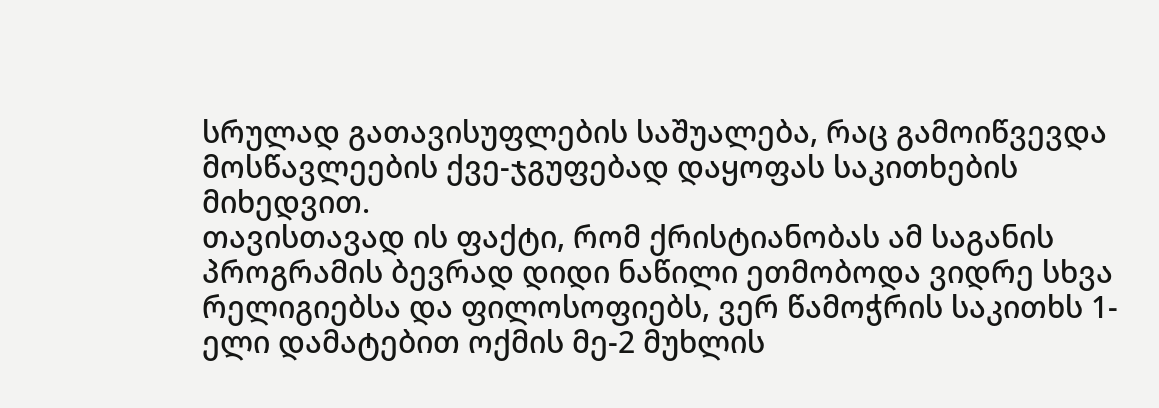სრულად გათავისუფლების საშუალება, რაც გამოიწვევდა მოსწავლეების ქვე-ჯგუფებად დაყოფას საკითხების მიხედვით.
თავისთავად ის ფაქტი, რომ ქრისტიანობას ამ საგანის პროგრამის ბევრად დიდი ნაწილი ეთმობოდა ვიდრე სხვა რელიგიებსა და ფილოსოფიებს, ვერ წამოჭრის საკითხს 1-ელი დამატებით ოქმის მე-2 მუხლის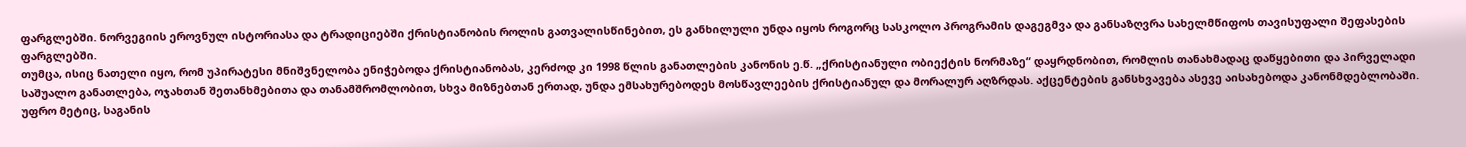ფარგლებში. ნორვეგიის ეროვნულ ისტორიასა და ტრადიციებში ქრისტიანობის როლის გათვალისწინებით, ეს განხილული უნდა იყოს როგორც სასკოლო პროგრამის დაგეგმვა და განსაზღვრა სახელმწიფოს თავისუფალი შეფასების ფარგლებში.
თუმცა, ისიც ნათელი იყო, რომ უპირატესი მნიშვნელობა ენიჭებოდა ქრისტიანობას, კერძოდ კი 1998 წლის განათლების კანონის ე.წ. „ქრისტიანული ობიექტის ნორმაზე“ დაყრდნობით, რომლის თანახმადაც დაწყებითი და პირველადი საშუალო განათლება, ოჯახთან შეთანხმებითა და თანამშრომლობით, სხვა მიზნებთან ერთად, უნდა ემსახურებოდეს მოსწავლეების ქრისტიანულ და მორალურ აღზრდას. აქცენტების განსხვავება ასევე აისახებოდა კანონმდებლობაში. უფრო მეტიც, საგანის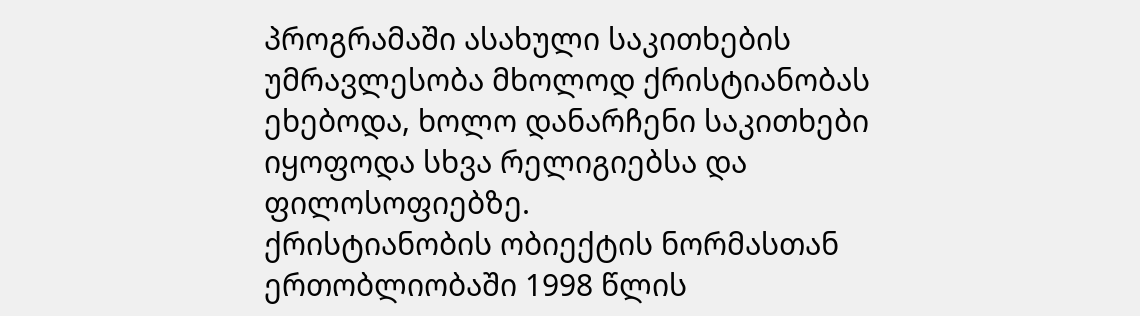პროგრამაში ასახული საკითხების უმრავლესობა მხოლოდ ქრისტიანობას ეხებოდა, ხოლო დანარჩენი საკითხები იყოფოდა სხვა რელიგიებსა და ფილოსოფიებზე.
ქრისტიანობის ობიექტის ნორმასთან ერთობლიობაში 1998 წლის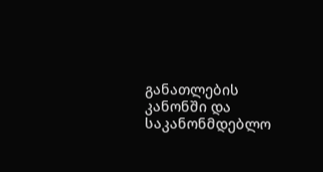განათლების კანონში და საკანონმდებლო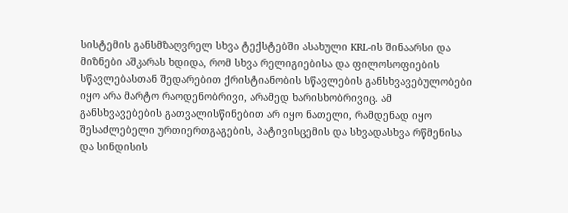სისტემის განსმზაღვრელ სხვა ტექსტებში ასახული KRL-ის შინაარსი და მიზნები აშკარას ხდიდა, რომ სხვა რელიგიებისა და ფილოსოფიების სწავლებასთან შედარებით ქრისტიანობის სწავლების განსხვავებულობები იყო არა მარტო რაოდენობრივი, არამედ ხარისხობრივიც. ამ განსხვავებების გათვალისწინებით არ იყო ნათელი, რამდენად იყო შესაძლებელი ურთიერთგაგების, პატივისცემის და სხვადასხვა რწმენისა და სინდისის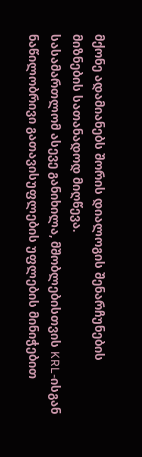მქონე ადამიანებს შორის დიალოგის შენარჩუნების მიზნების სათანადოდ მიღწევა.
სასამართლომ ასევე განიხილა, მშობლებისთვის KRL-ისგან ნაწილობრივი გათავისუფლების უფლების მინიჭებით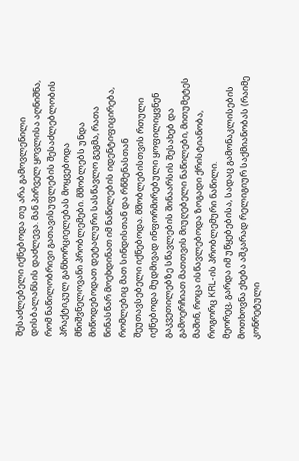შესაძლებელი იქნებოდა თუ არა გამოვლენილი დისბალანსის დაძლევა. მან პირველ ყოვლისა აღნიშნა, რომ ნაწილობრივი გათავისუფლების შესაძლებლობის პრაქტიკულ განხორციელებას მოყვებოდა მნიშვნელოვანი პრობლემები. მშობლებს უნდა მიწოდებოდათ დეტალური სასწავლო გეგმა, რათა წინასწარ მოეხდინათ იმ ნაწილების იდენტიფიცირება, რომლებიც მათ სინდისთან და რწმენასთან შეუთავსებელი იქნებოდა. მშობლებისთვის რთული იქნებოდა მუდმივად ინფორმირებული ყოფილიყვნენ გაკვეთილებზე სწავლების შინაარსის შესახებ და გამოერჩიათ მათთვის მიუღებელი ნაწილები, მითუმეტეს მაშინ, როცა ისწავლებოდა ზოგადი ქრისტიანობა, როგორც KRL-ის პრობლემური ნაწილი.
მეორეც, გარდა იმ უწყებებისა, სადაც გამონაკლისების მოთხოვნა ეხება აშკარად რელიგიურ საქმიანობას (რაიმე კონრეტული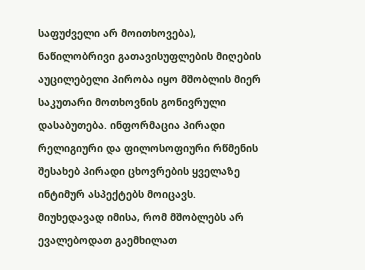საფუძველი არ მოითხოვება), ნაწილობრივი გათავისუფლების მიღების აუცილებელი პირობა იყო მშობლის მიერ საკუთარი მოთხოვნის გონივრული დასაბუთება. ინფორმაცია პირადი რელიგიური და ფილოსოფიური რწმენის შესახებ პირადი ცხოვრების ყველაზე ინტიმურ ასპექტებს მოიცავს. მიუხედავად იმისა, რომ მშობლებს არ ევალებოდათ გაემხილათ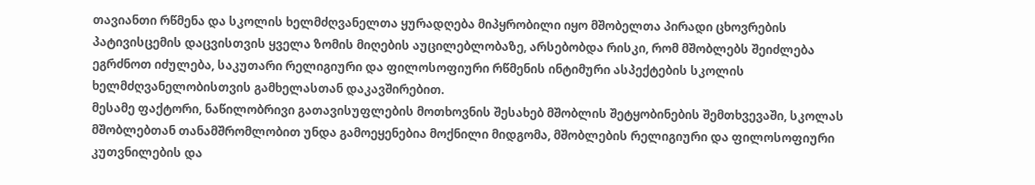თავიანთი რწმენა და სკოლის ხელმძღვანელთა ყურადღება მიპყრობილი იყო მშობელთა პირადი ცხოვრების პატივისცემის დაცვისთვის ყველა ზომის მიღების აუცილებლობაზე, არსებობდა რისკი, რომ მშობლებს შეიძლება ეგრძნოთ იძულება, საკუთარი რელიგიური და ფილოსოფიური რწმენის ინტიმური ასპექტების სკოლის ხელმძღვანელობისთვის გამხელასთან დაკავშირებით.
მესამე ფაქტორი, ნაწილობრივი გათავისუფლების მოთხოვნის შესახებ მშობლის შეტყობინების შემთხვევაში, სკოლას მშობლებთან თანამშრომლობით უნდა გამოეყენებია მოქნილი მიდგომა, მშობლების რელიგიური და ფილოსოფიური კუთვნილების და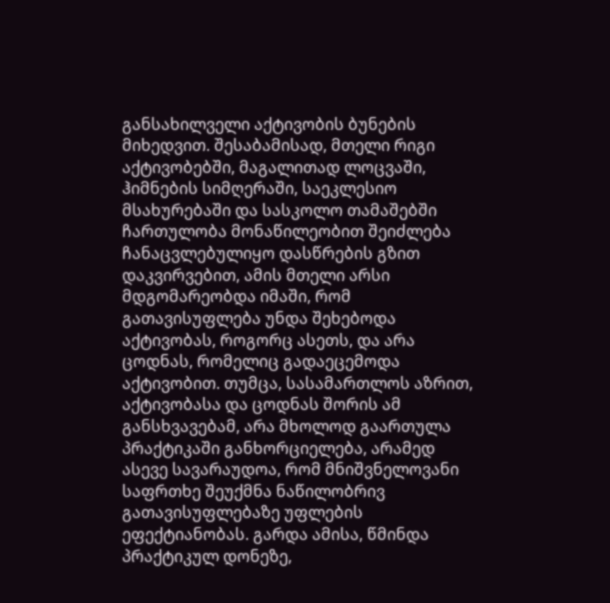განსახილველი აქტივობის ბუნების მიხედვით. შესაბამისად, მთელი რიგი აქტივობებში, მაგალითად ლოცვაში, ჰიმნების სიმღერაში, საეკლესიო მსახურებაში და სასკოლო თამაშებში ჩართულობა მონაწილეობით შეიძლება ჩანაცვლებულიყო დასწრების გზით დაკვირვებით, ამის მთელი არსი მდგომარეობდა იმაში, რომ გათავისუფლება უნდა შეხებოდა აქტივობას, როგორც ასეთს, და არა ცოდნას, რომელიც გადაეცემოდა აქტივობით. თუმცა, სასამართლოს აზრით, აქტივობასა და ცოდნას შორის ამ განსხვავებამ, არა მხოლოდ გაართულა პრაქტიკაში განხორციელება, არამედ ასევე სავარაუდოა, რომ მნიშვნელოვანი საფრთხე შეუქმნა ნაწილობრივ გათავისუფლებაზე უფლების ეფექტიანობას. გარდა ამისა, წმინდა პრაქტიკულ დონეზე,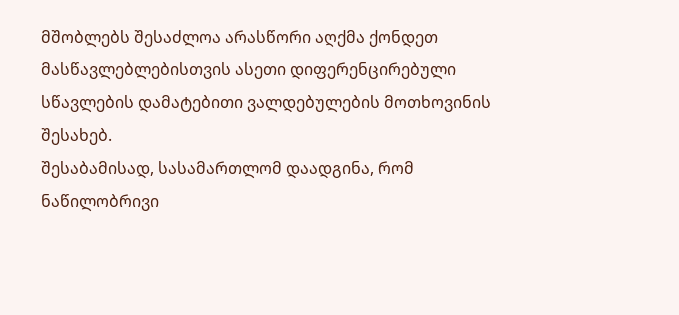მშობლებს შესაძლოა არასწორი აღქმა ქონდეთ მასწავლებლებისთვის ასეთი დიფერენცირებული სწავლების დამატებითი ვალდებულების მოთხოვინის შესახებ.
შესაბამისად, სასამართლომ დაადგინა, რომ ნაწილობრივი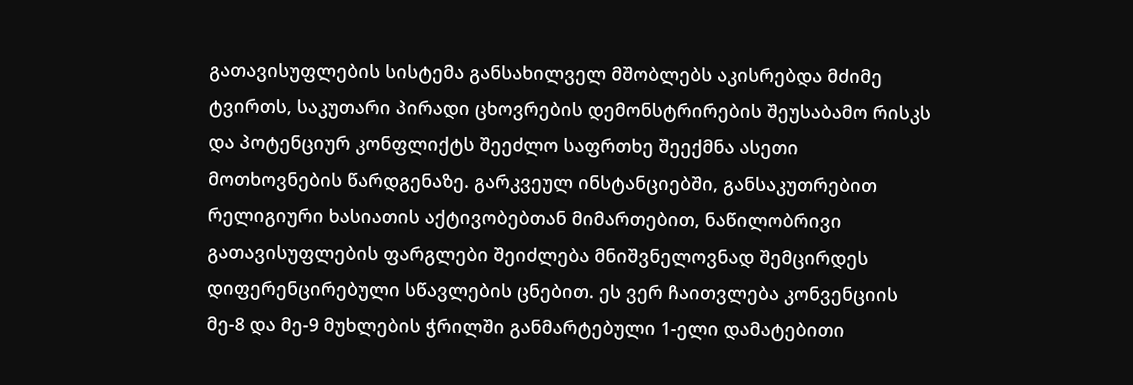გათავისუფლების სისტემა განსახილველ მშობლებს აკისრებდა მძიმე ტვირთს, საკუთარი პირადი ცხოვრების დემონსტრირების შეუსაბამო რისკს და პოტენციურ კონფლიქტს შეეძლო საფრთხე შეექმნა ასეთი მოთხოვნების წარდგენაზე. გარკვეულ ინსტანციებში, განსაკუთრებით რელიგიური ხასიათის აქტივობებთან მიმართებით, ნაწილობრივი გათავისუფლების ფარგლები შეიძლება მნიშვნელოვნად შემცირდეს დიფერენცირებული სწავლების ცნებით. ეს ვერ ჩაითვლება კონვენციის მე-8 და მე-9 მუხლების ჭრილში განმარტებული 1-ელი დამატებითი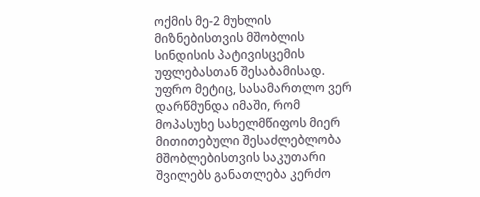ოქმის მე-2 მუხლის მიზნებისთვის მშობლის სინდისის პატივისცემის უფლებასთან შესაბამისად. უფრო მეტიც, სასამართლო ვერ დარწმუნდა იმაში, რომ მოპასუხე სახელმწიფოს მიერ მითითებული შესაძლებლობა მშობლებისთვის საკუთარი შვილებს განათლება კერძო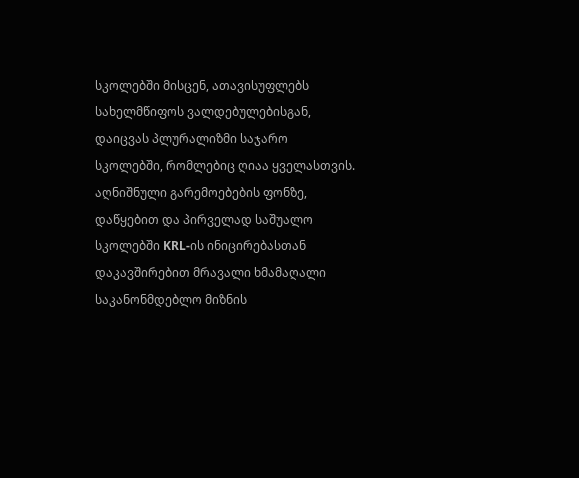სკოლებში მისცენ, ათავისუფლებს სახელმწიფოს ვალდებულებისგან, დაიცვას პლურალიზმი საჯარო სკოლებში, რომლებიც ღიაა ყველასთვის.
აღნიშნული გარემოებების ფონზე, დაწყებით და პირველად საშუალო სკოლებში KRL-ის ინიცირებასთან დაკავშირებით მრავალი ხმამაღალი საკანონმდებლო მიზნის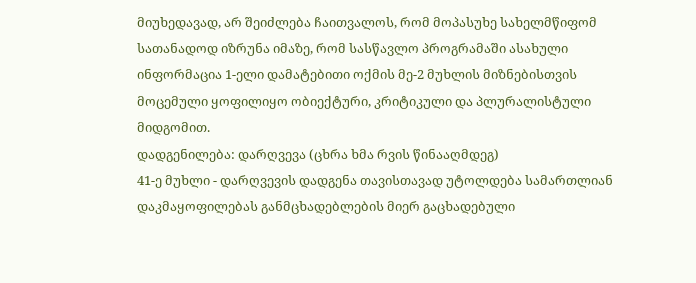მიუხედავად, არ შეიძლება ჩაითვალოს, რომ მოპასუხე სახელმწიფომ სათანადოდ იზრუნა იმაზე, რომ სასწავლო პროგრამაში ასახული ინფორმაცია 1-ელი დამატებითი ოქმის მე-2 მუხლის მიზნებისთვის მოცემული ყოფილიყო ობიექტური, კრიტიკული და პლურალისტული მიდგომით.
დადგენილება: დარღვევა (ცხრა ხმა რვის წინააღმდეგ)
41-ე მუხლი - დარღვევის დადგენა თავისთავად უტოლდება სამართლიან დაკმაყოფილებას განმცხადებლების მიერ გაცხადებული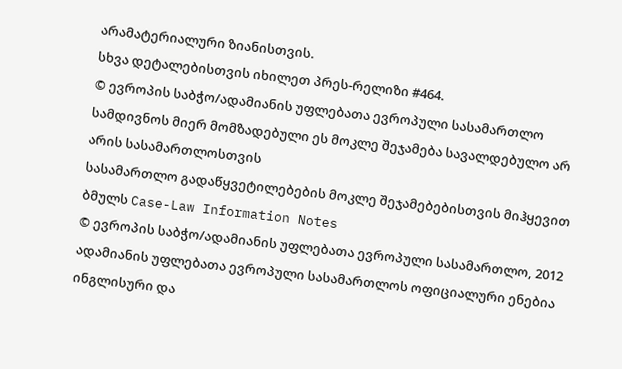არამატერიალური ზიანისთვის.
სხვა დეტალებისთვის იხილეთ პრეს-რელიზი #464.
© ევროპის საბჭო/ადამიანის უფლებათა ევროპული სასამართლო
სამდივნოს მიერ მომზადებული ეს მოკლე შეჯამება სავალდებულო არ არის სასამართლოსთვის
სასამართლო გადაწყვეტილებების მოკლე შეჯამებებისთვის მიჰყევით ბმულს Case-Law Information Notes
© ევროპის საბჭო/ადამიანის უფლებათა ევროპული სასამართლო, 2012
ადამიანის უფლებათა ევროპული სასამართლოს ოფიციალური ენებია ინგლისური და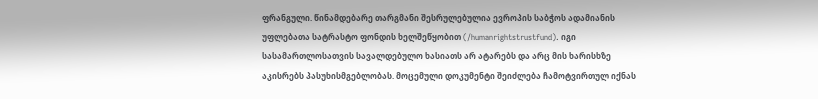ფრანგული. წინამდებარე თარგმანი შესრულებულია ევროპის საბჭოს ადამიანის უფლებათა სატრასტო ფონდის ხელშეწყობით (/humanrightstrustfund). იგი სასამართლოსათვის სავალდებულო ხასიათს არ ატარებს და არც მის ხარისხზე აკისრებს პასუხისმგებლობას. მოცემული დოკუმენტი შეიძლება ჩამოტვირთულ იქნას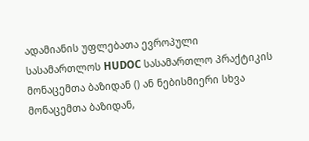ადამიანის უფლებათა ევროპული სასამართლოს HUDOC სასამართლო პრაქტიკის მონაცემთა ბაზიდან () ან ნებისმიერი სხვა მონაცემთა ბაზიდან,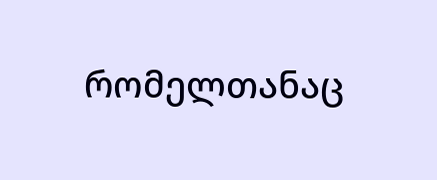რომელთანაც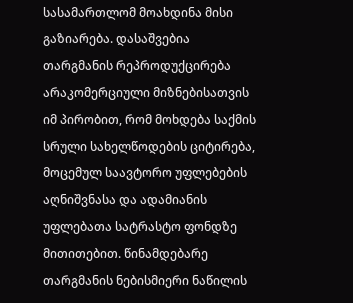სასამართლომ მოახდინა მისი გაზიარება. დასაშვებია თარგმანის რეპროდუქცირება არაკომერციული მიზნებისათვის იმ პირობით, რომ მოხდება საქმის სრული სახელწოდების ციტირება, მოცემულ საავტორო უფლებების აღნიშვნასა და ადამიანის უფლებათა სატრასტო ფონდზე მითითებით. წინამდებარე თარგმანის ნებისმიერი ნაწილის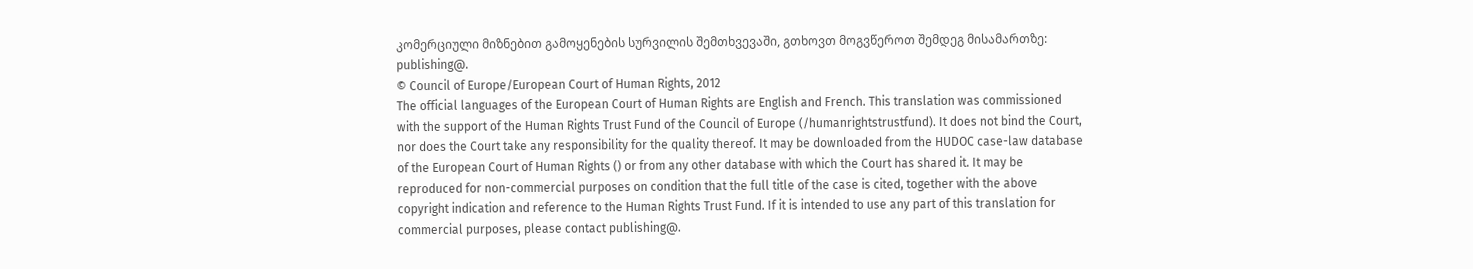კომერციული მიზნებით გამოყენების სურვილის შემთხვევაში, გთხოვთ მოგვწეროთ შემდეგ მისამართზე: publishing@.
© Council of Europe/European Court of Human Rights, 2012
The official languages of the European Court of Human Rights are English and French. This translation was commissioned with the support of the Human Rights Trust Fund of the Council of Europe (/humanrightstrustfund). It does not bind the Court, nor does the Court take any responsibility for the quality thereof. It may be downloaded from the HUDOC case-law database of the European Court of Human Rights () or from any other database with which the Court has shared it. It may be reproduced for non-commercial purposes on condition that the full title of the case is cited, together with the above copyright indication and reference to the Human Rights Trust Fund. If it is intended to use any part of this translation for commercial purposes, please contact publishing@.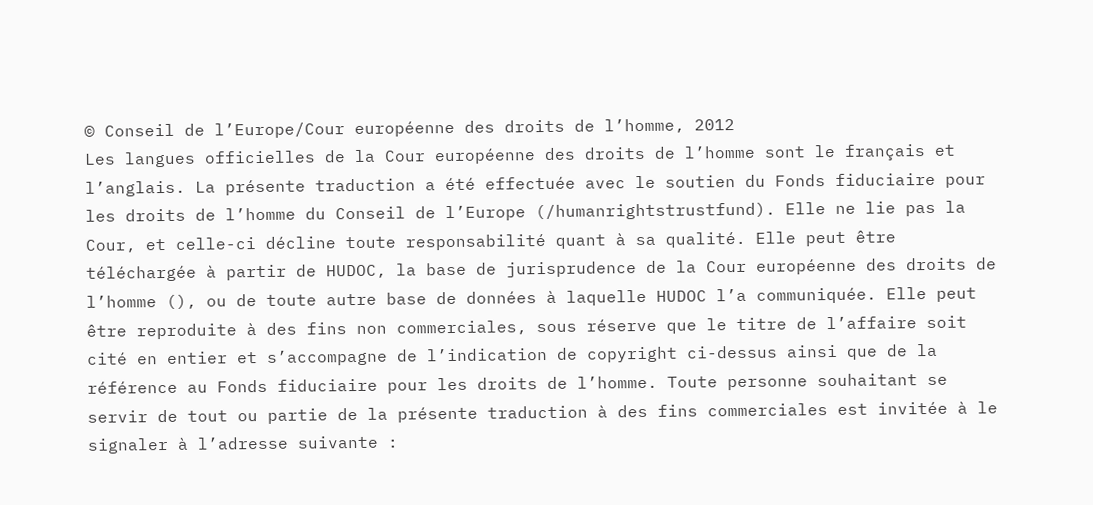© Conseil de l’Europe/Cour européenne des droits de l’homme, 2012
Les langues officielles de la Cour européenne des droits de l’homme sont le français et l’anglais. La présente traduction a été effectuée avec le soutien du Fonds fiduciaire pour les droits de l’homme du Conseil de l’Europe (/humanrightstrustfund). Elle ne lie pas la Cour, et celle-ci décline toute responsabilité quant à sa qualité. Elle peut être téléchargée à partir de HUDOC, la base de jurisprudence de la Cour européenne des droits de l’homme (), ou de toute autre base de données à laquelle HUDOC l’a communiquée. Elle peut être reproduite à des fins non commerciales, sous réserve que le titre de l’affaire soit cité en entier et s’accompagne de l’indication de copyright ci-dessus ainsi que de la référence au Fonds fiduciaire pour les droits de l’homme. Toute personne souhaitant se servir de tout ou partie de la présente traduction à des fins commerciales est invitée à le signaler à l’adresse suivante :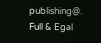publishing@.
Full & Egal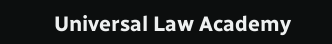Universal Law Academy